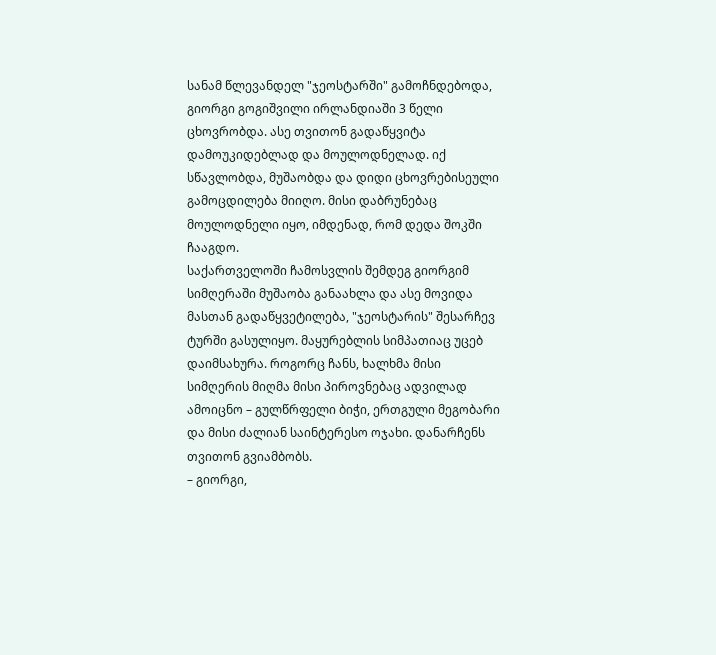სანამ წლევანდელ "ჯეოსტარში" გამოჩნდებოდა, გიორგი გოგიშვილი ირლანდიაში 3 წელი ცხოვრობდა. ასე თვითონ გადაწყვიტა დამოუკიდებლად და მოულოდნელად. იქ სწავლობდა, მუშაობდა და დიდი ცხოვრებისეული გამოცდილება მიიღო. მისი დაბრუნებაც მოულოდნელი იყო, იმდენად, რომ დედა შოკში ჩააგდო.
საქართველოში ჩამოსვლის შემდეგ გიორგიმ სიმღერაში მუშაობა განაახლა და ასე მოვიდა მასთან გადაწყვეტილება, "ჯეოსტარის" შესარჩევ ტურში გასულიყო. მაყურებლის სიმპათიაც უცებ დაიმსახურა. როგორც ჩანს, ხალხმა მისი სიმღერის მიღმა მისი პიროვნებაც ადვილად ამოიცნო – გულწრფელი ბიჭი, ერთგული მეგობარი და მისი ძალიან საინტერესო ოჯახი. დანარჩენს თვითონ გვიამბობს.
– გიორგი,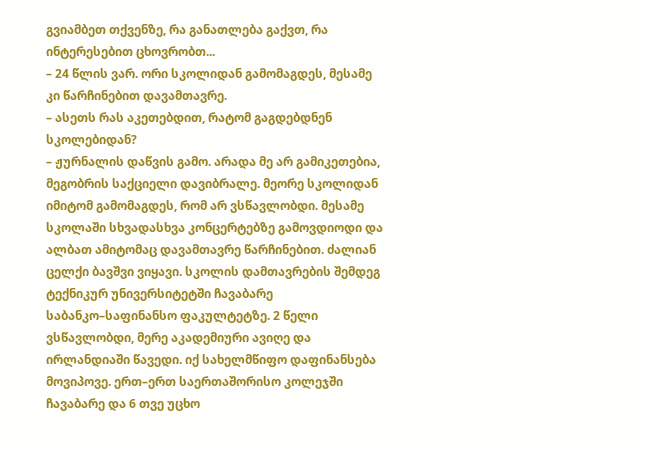გვიამბეთ თქვენზე, რა განათლება გაქვთ, რა ინტერესებით ცხოვრობთ...
– 24 წლის ვარ. ორი სკოლიდან გამომაგდეს, მესამე კი წარჩინებით დავამთავრე.
– ასეთს რას აკეთებდით, რატომ გაგდებდნენ სკოლებიდან?
– ჟურნალის დაწვის გამო. არადა მე არ გამიკეთებია, მეგობრის საქციელი დავიბრალე. მეორე სკოლიდან იმიტომ გამომაგდეს, რომ არ ვსწავლობდი. მესამე სკოლაში სხვადასხვა კონცერტებზე გამოვდიოდი და ალბათ ამიტომაც დავამთავრე წარჩინებით. ძალიან ცელქი ბავშვი ვიყავი. სკოლის დამთავრების შემდეგ ტექნიკურ უნივერსიტეტში ჩავაბარე საბანკო–საფინანსო ფაკულტეტზე. 2 წელი ვსწავლობდი, მერე აკადემიური ავიღე და ირლანდიაში წავედი. იქ სახელმწიფო დაფინანსება მოვიპოვე. ერთ–ერთ საერთაშორისო კოლეჯში ჩავაბარე და 6 თვე უცხო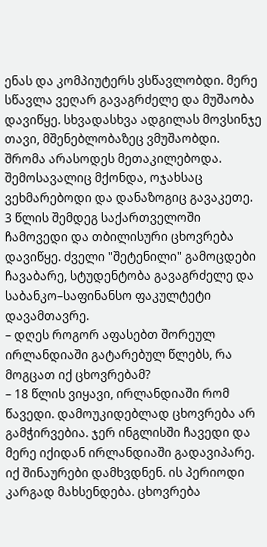ენას და კომპიუტერს ვსწავლობდი. მერე სწავლა ვეღარ გავაგრძელე და მუშაობა დავიწყე. სხვადასხვა ადგილას მოვსინჯე თავი, მშენებლობაზეც ვმუშაობდი. შრომა არასოდეს მეთაკილებოდა. შემოსავალიც მქონდა, ოჯახსაც ვეხმარებოდი და დანაზოგიც გავაკეთე. 3 წლის შემდეგ საქართველოში ჩამოვედი და თბილისური ცხოვრება დავიწყე. ძველი "შეტენილი" გამოცდები ჩავაბარე, სტუდენტობა გავაგრძელე და საბანკო–საფინანსო ფაკულტეტი დავამთავრე.
– დღეს როგორ აფასებთ შორეულ ირლანდიაში გატარებულ წლებს, რა მოგცათ იქ ცხოვრებამ?
– 18 წლის ვიყავი, ირლანდიაში რომ წავედი. დამოუკიდებლად ცხოვრება არ გამჭირვებია. ჯერ ინგლისში ჩავედი და მერე იქიდან ირლანდიაში გადავიპარე. იქ შინაურები დამხვდნენ. ის პერიოდი კარგად მახსენდება. ცხოვრება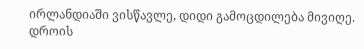ირლანდიაში ვისწავლე, დიდი გამოცდილება მივიღე. დროის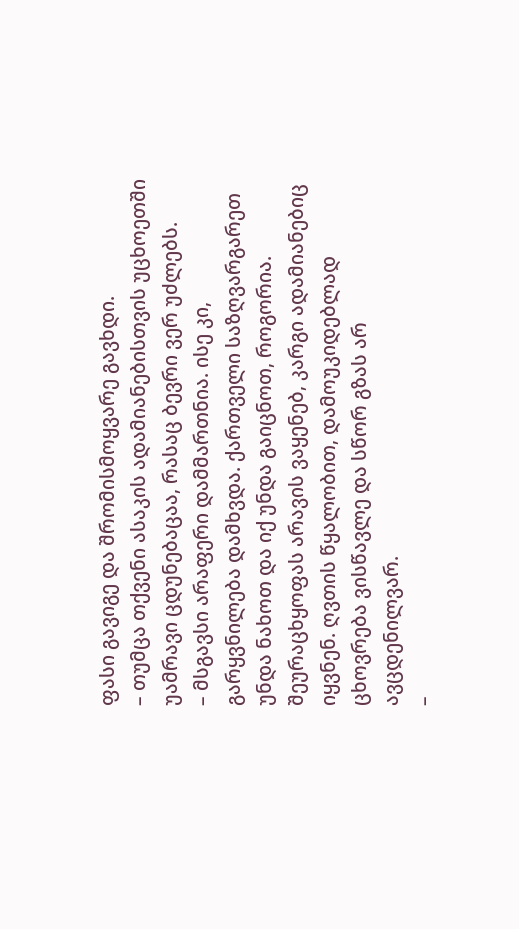ფასი გავიგე და შრომისმოყვარე გავხდი.
– თუმცა თქვენი ასაკის ადამიანებისთვის უცხოეთში უამრავი ცდუნებაცაა, რასაც ბევრი ვერ უძლებს.
– მსგავსი არაფერი დამმართნია. ისე კი, გარყვნილება დამხვდა. ქართველი საზღვარგარეთ უნდა ნახოთ და იქ უნდა გაიცნოთ, როგორია. შეურაცხყოფას არავის ვაყენებ, კარგი ადამიანებიც იყვნენ. ღვთის წყალობით, დამოუკიდებლად ცხოვრება ვისწავლე და სწორ გზას არ ავცდენილვარ.
–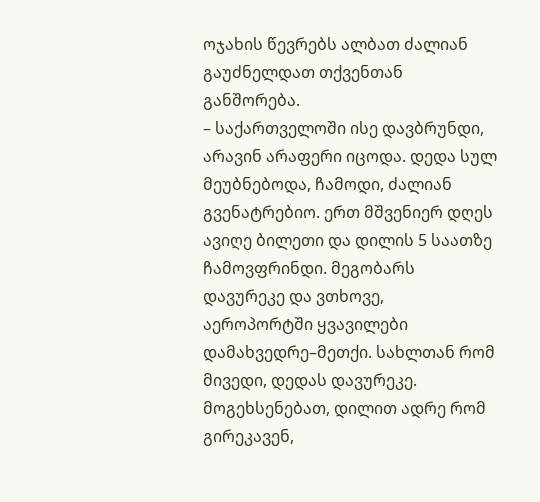ოჯახის წევრებს ალბათ ძალიან გაუძნელდათ თქვენთან განშორება.
– საქართველოში ისე დავბრუნდი, არავინ არაფერი იცოდა. დედა სულ მეუბნებოდა, ჩამოდი, ძალიან გვენატრებიო. ერთ მშვენიერ დღეს ავიღე ბილეთი და დილის 5 საათზე ჩამოვფრინდი. მეგობარს დავურეკე და ვთხოვე, აეროპორტში ყვავილები დამახვედრე–მეთქი. სახლთან რომ მივედი, დედას დავურეკე. მოგეხსენებათ, დილით ადრე რომ გირეკავენ,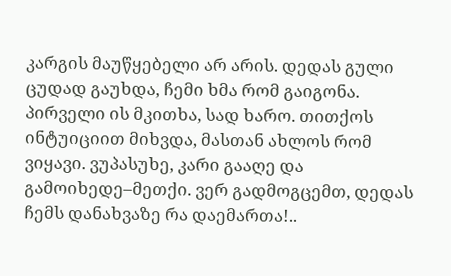კარგის მაუწყებელი არ არის. დედას გული ცუდად გაუხდა, ჩემი ხმა რომ გაიგონა. პირველი ის მკითხა, სად ხარო. თითქოს ინტუიციით მიხვდა, მასთან ახლოს რომ ვიყავი. ვუპასუხე, კარი გააღე და გამოიხედე–მეთქი. ვერ გადმოგცემთ, დედას ჩემს დანახვაზე რა დაემართა!..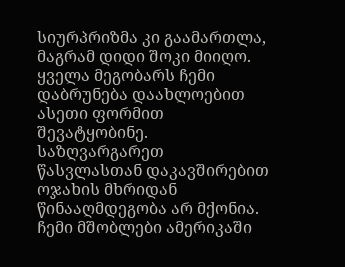სიურპრიზმა კი გაამართლა, მაგრამ დიდი შოკი მიიღო.
ყველა მეგობარს ჩემი დაბრუნება დაახლოებით ასეთი ფორმით შევატყობინე. საზღვარგარეთ წასვლასთან დაკავშირებით ოჯახის მხრიდან წინააღმდეგობა არ მქონია. ჩემი მშობლები ამერიკაში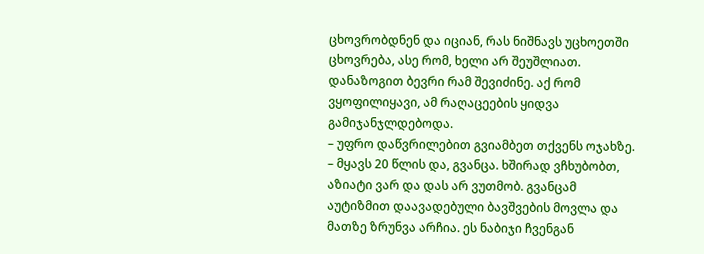ცხოვრობდნენ და იციან, რას ნიშნავს უცხოეთში ცხოვრება, ასე რომ, ხელი არ შეუშლიათ. დანაზოგით ბევრი რამ შევიძინე. აქ რომ ვყოფილიყავი, ამ რაღაცეების ყიდვა გამიჯანჯლდებოდა.
– უფრო დაწვრილებით გვიამბეთ თქვენს ოჯახზე.
– მყავს 20 წლის და, გვანცა. ხშირად ვჩხუბობთ, აზიატი ვარ და დას არ ვუთმობ. გვანცამ აუტიზმით დაავადებული ბავშვების მოვლა და მათზე ზრუნვა არჩია. ეს ნაბიჯი ჩვენგან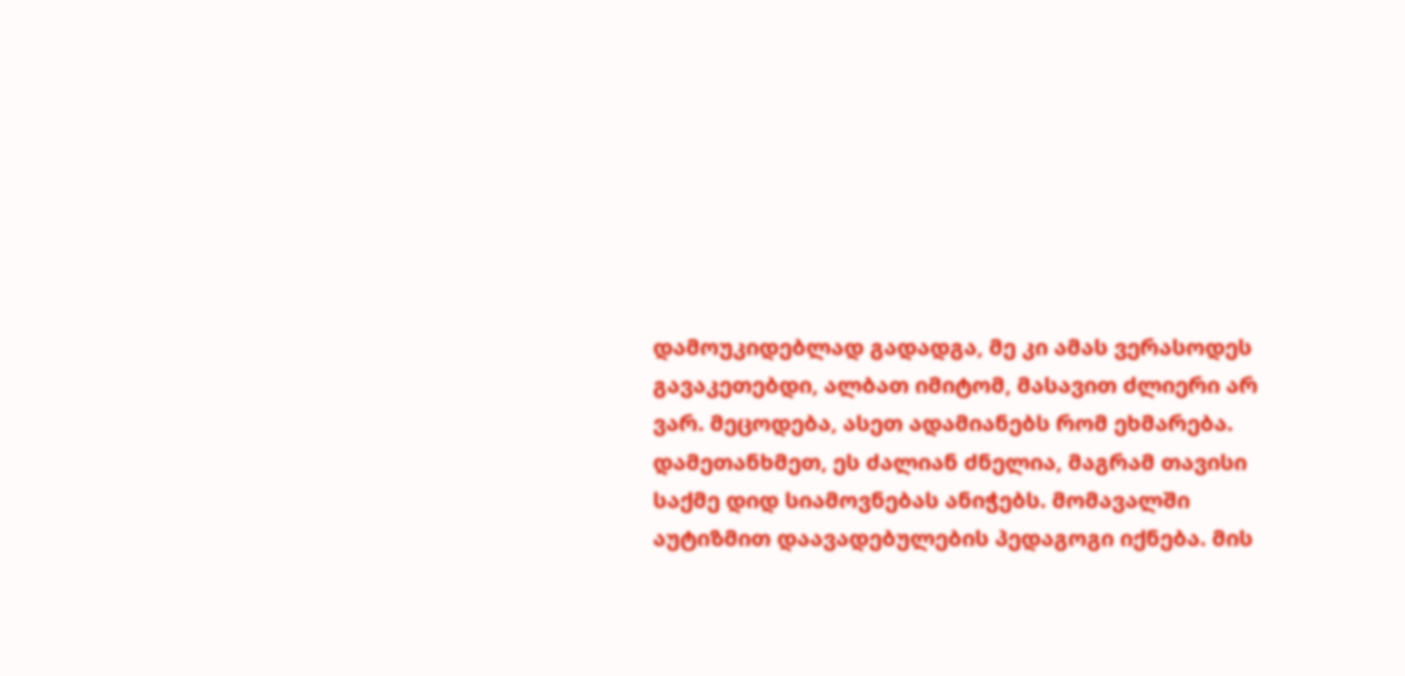დამოუკიდებლად გადადგა, მე კი ამას ვერასოდეს გავაკეთებდი, ალბათ იმიტომ, მასავით ძლიერი არ ვარ. მეცოდება, ასეთ ადამიანებს რომ ეხმარება. დამეთანხმეთ, ეს ძალიან ძნელია, მაგრამ თავისი საქმე დიდ სიამოვნებას ანიჭებს. მომავალში აუტიზმით დაავადებულების პედაგოგი იქნება. მის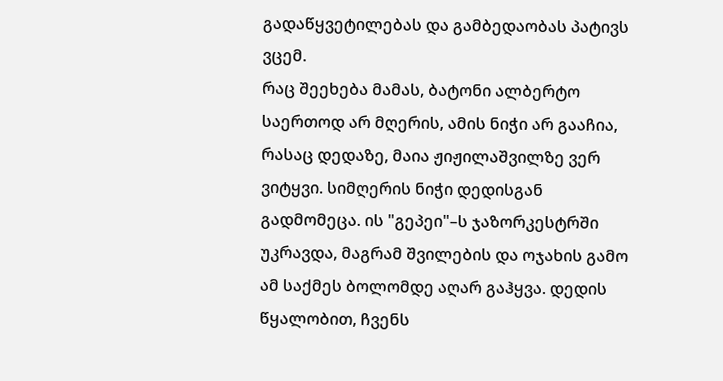გადაწყვეტილებას და გამბედაობას პატივს ვცემ.
რაც შეეხება მამას, ბატონი ალბერტო საერთოდ არ მღერის, ამის ნიჭი არ გააჩია, რასაც დედაზე, მაია ჟიჟილაშვილზე ვერ ვიტყვი. სიმღერის ნიჭი დედისგან გადმომეცა. ის "გეპეი"–ს ჯაზორკესტრში უკრავდა, მაგრამ შვილების და ოჯახის გამო ამ საქმეს ბოლომდე აღარ გაჰყვა. დედის წყალობით, ჩვენს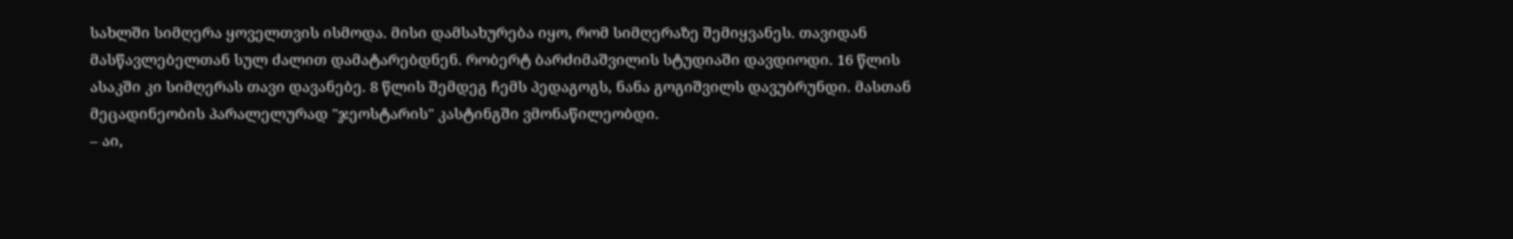სახლში სიმღერა ყოველთვის ისმოდა. მისი დამსახურება იყო, რომ სიმღერაზე შემიყვანეს. თავიდან მასწავლებელთან სულ ძალით დამატარებდნენ. რობერტ ბარძიმაშვილის სტუდიაში დავდიოდი. 16 წლის ასაკში კი სიმღერას თავი დავანებე. 8 წლის შემდეგ ჩემს პედაგოგს, ნანა გოგიშვილს დავუბრუნდი. მასთან მეცადინეობის პარალელურად "ჯეოსტარის" კასტინგში ვმონაწილეობდი.
– აი,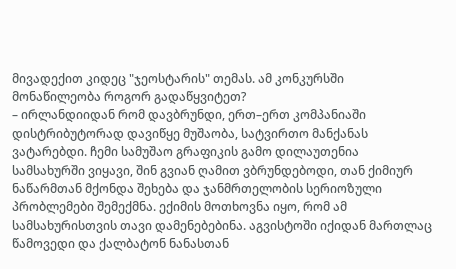მივადექით კიდეც "ჯეოსტარის" თემას. ამ კონკურსში მონაწილეობა როგორ გადაწყვიტეთ?
– ირლანდიიდან რომ დავბრუნდი, ერთ–ერთ კომპანიაში დისტრიბუტორად დავიწყე მუშაობა, სატვირთო მანქანას ვატარებდი. ჩემი სამუშაო გრაფიკის გამო დილაუთენია სამსახურში ვიყავი, შინ გვიან ღამით ვბრუნდებოდი, თან ქიმიურ ნაწარმთან მქონდა შეხება და ჯანმრთელობის სერიოზული პრობლემები შემექმნა. ექიმის მოთხოვნა იყო, რომ ამ სამსახურისთვის თავი დამენებებინა. აგვისტოში იქიდან მართლაც წამოვედი და ქალბატონ ნანასთან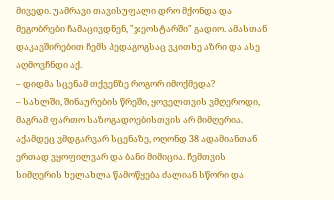მივედი. უამრავი თავისუფალი დრო მქონდა და მეგობრები ჩამაცივდნენ, "ჯეოსტარში" გადიო. ამასთან დაკავშირებით ჩემს პედაგოგსაც ვკითხე აზრი და ასე აღმოვჩნდი აქ.
– დიდმა სცენამ თქვენზე როგორ იმოქმედა?
– სახლში, შინაურების წრეში, ყოველთვის ვმღეროდი, მაგრამ ფართო საზოგადოებისთვის არ მიმღერია. აქამდეც ვმდგარვარ სცენაზე, ოღონდ 38 ადამიანთან ერთად ვყოფილვარ და ბანი მიმიცია. ჩემთვის სიმღერის ხელახლა წამოწყება ძალიან სწორი და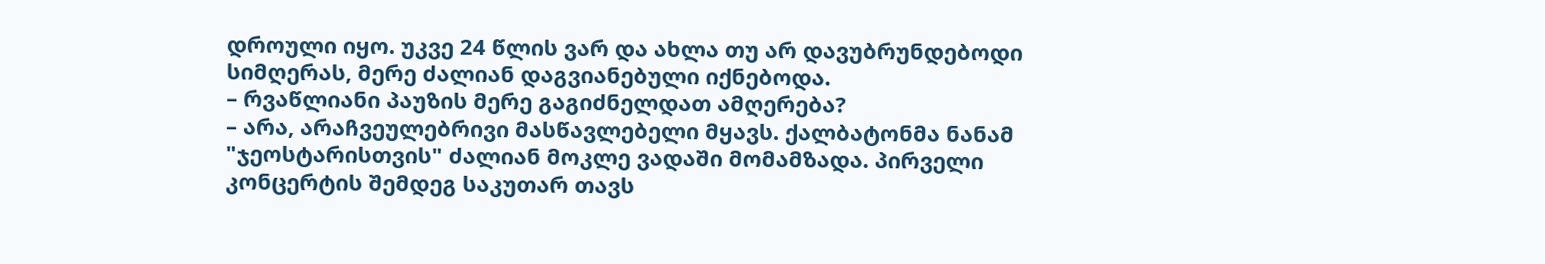დროული იყო. უკვე 24 წლის ვარ და ახლა თუ არ დავუბრუნდებოდი სიმღერას, მერე ძალიან დაგვიანებული იქნებოდა.
– რვაწლიანი პაუზის მერე გაგიძნელდათ ამღერება?
– არა, არაჩვეულებრივი მასწავლებელი მყავს. ქალბატონმა ნანამ "ჯეოსტარისთვის" ძალიან მოკლე ვადაში მომამზადა. პირველი კონცერტის შემდეგ საკუთარ თავს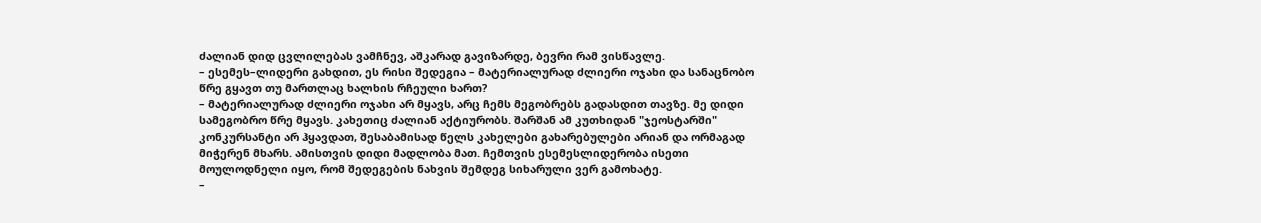ძალიან დიდ ცვლილებას ვამჩნევ, აშკარად გავიზარდე, ბევრი რამ ვისწავლე.
– ესემეს–ლიდერი გახდით, ეს რისი შედეგია – მატერიალურად ძლიერი ოჯახი და სანაცნობო წრე გყავთ თუ მართლაც ხალხის რჩეული ხართ?
– მატერიალურად ძლიერი ოჯახი არ მყავს, არც ჩემს მეგობრებს გადასდით თავზე. მე დიდი სამეგობრო წრე მყავს. კახეთიც ძალიან აქტიურობს. შარშან ამ კუთხიდან "ჯეოსტარში" კონკურსანტი არ ჰყავდათ, შესაბამისად წელს კახელები გახარებულები არიან და ორმაგად მიჭერენ მხარს. ამისთვის დიდი მადლობა მათ. ჩემთვის ესემესლიდერობა ისეთი მოულოდნელი იყო, რომ შედეგების ნახვის შემდეგ სიხარული ვერ გამოხატე.
–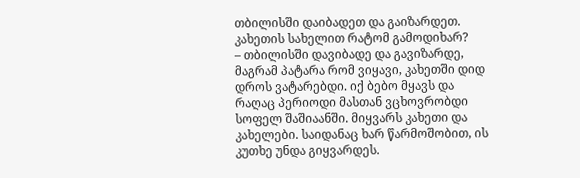თბილისში დაიბადეთ და გაიზარდეთ. კახეთის სახელით რატომ გამოდიხარ?
– თბილისში დავიბადე და გავიზარდე, მაგრამ პატარა რომ ვიყავი, კახეთში დიდ დროს ვატარებდი. იქ ბებო მყავს და რაღაც პერიოდი მასთან ვცხოვრობდი სოფელ შაშიაანში. მიყვარს კახეთი და კახელები. საიდანაც ხარ წარმოშობით, ის კუთხე უნდა გიყვარდეს.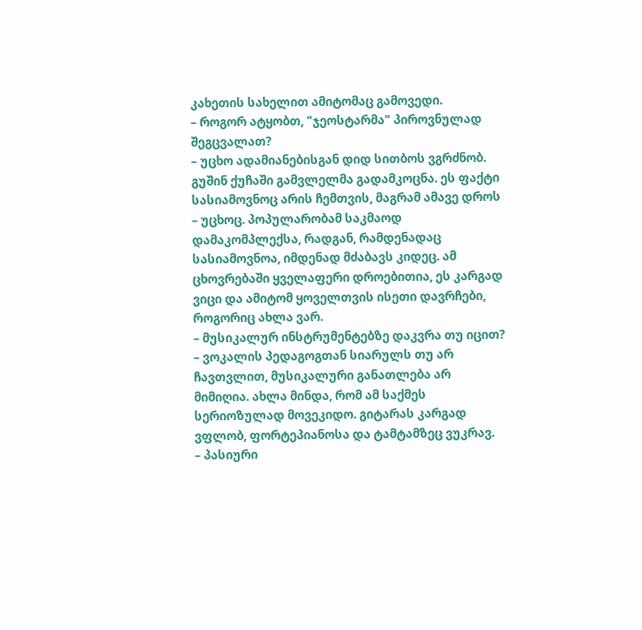კახეთის სახელით ამიტომაც გამოვედი.
– როგორ ატყობთ, "ჯეოსტარმა" პიროვნულად შეგცვალათ?
– უცხო ადამიანებისგან დიდ სითბოს ვგრძნობ. გუშინ ქუჩაში გამვლელმა გადამკოცნა. ეს ფაქტი სასიამოვნოც არის ჩემთვის, მაგრამ ამავე დროს – უცხოც. პოპულარობამ საკმაოდ დამაკომპლექსა, რადგან, რამდენადაც სასიამოვნოა, იმდენად მძაბავს კიდეც. ამ ცხოვრებაში ყველაფერი დროებითია, ეს კარგად ვიცი და ამიტომ ყოველთვის ისეთი დავრჩები, როგორიც ახლა ვარ.
– მუსიკალურ ინსტრუმენტებზე დაკვრა თუ იცით?
– ვოკალის პედაგოგთან სიარულს თუ არ ჩავთვლით, მუსიკალური განათლება არ მიმიღია. ახლა მინდა, რომ ამ საქმეს სერიოზულად მოვეკიდო. გიტარას კარგად ვფლობ, ფორტეპიანოსა და ტამტამზეც ვუკრავ.
– პასიური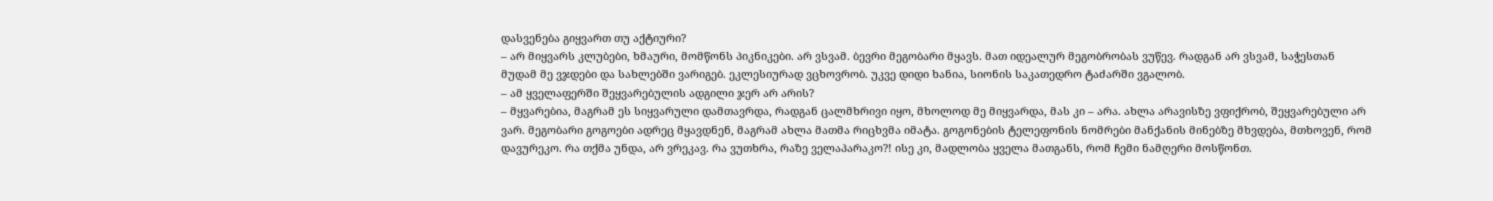დასვენება გიყვართ თუ აქტიური?
– არ მიყვარს კლუბები, ხმაური, მომწონს პიკნიკები. არ ვსვამ. ბევრი მეგობარი მყავს. მათ იდეალურ მეგობრობას ვუწევ. რადგან არ ვსვამ, საჭესთან მუდამ მე ვჯდები და სახლებში ვარიგებ. ეკლესიურად ვცხოვრობ. უკვე დიდი ხანია, სიონის საკათედრო ტაძარში ვგალობ.
– ამ ყველაფერში შეყვარებულის ადგილი ჯერ არ არის?
– მყვარებია, მაგრამ ეს სიყვარული დამთავრდა, რადგან ცალმხრივი იყო, მხოლოდ მე მიყვარდა, მას კი – არა. ახლა არავისზე ვფიქრობ, შეყვარებული არ ვარ. მეგობარი გოგოები ადრეც მყავდნენ, მაგრამ ახლა მათმა რიცხვმა იმატა. გოგონების ტელეფონის ნომრები მანქანის მინებზე მხვდება, მთხოვენ, რომ დავურეკო. რა თქმა უნდა, არ ვრეკავ. რა ვუთხრა, რაზე ველაპარაკო?! ისე კი, მადლობა ყველა მათგანს, რომ ჩემი ნამღერი მოსწონთ.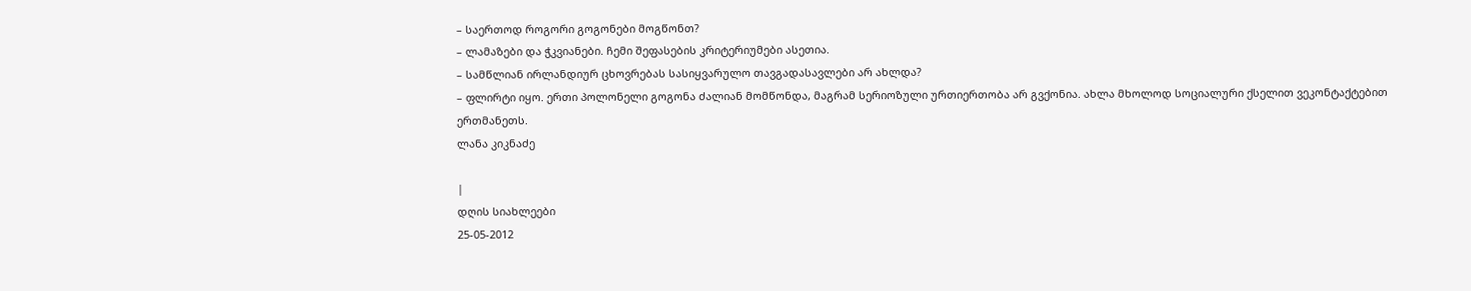– საერთოდ როგორი გოგონები მოგწონთ?
– ლამაზები და ჭკვიანები. ჩემი შეფასების კრიტერიუმები ასეთია.
– სამწლიან ირლანდიურ ცხოვრებას სასიყვარულო თავგადასავლები არ ახლდა?
– ფლირტი იყო. ერთი პოლონელი გოგონა ძალიან მომწონდა, მაგრამ სერიოზული ურთიერთობა არ გვქონია. ახლა მხოლოდ სოციალური ქსელით ვეკონტაქტებით ერთმანეთს.
ლანა კიკნაძე

|
დღის სიახლეები
25-05-2012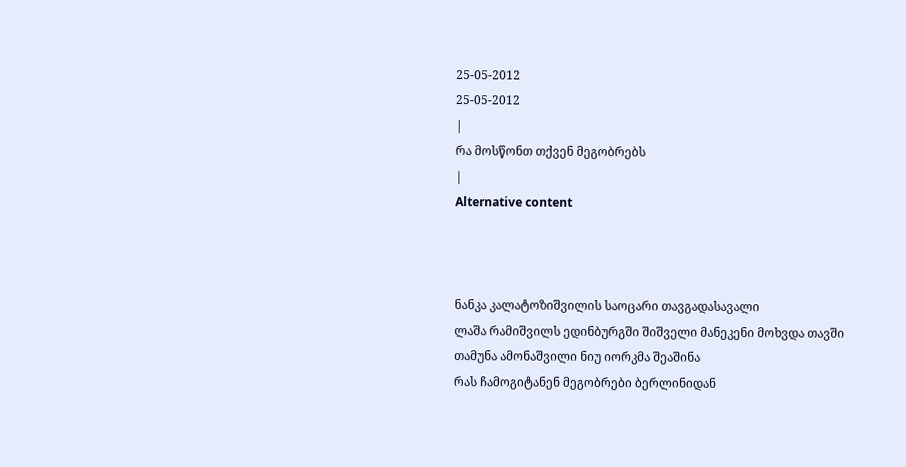25-05-2012
25-05-2012
|
რა მოსწონთ თქვენ მეგობრებს
|
Alternative content



ნანკა კალატოზიშვილის საოცარი თავგადასავალი
ლაშა რამიშვილს ედინბურგში შიშველი მანეკენი მოხვდა თავში
თამუნა ამონაშვილი ნიუ იორკმა შეაშინა
რას ჩამოგიტანენ მეგობრები ბერლინიდან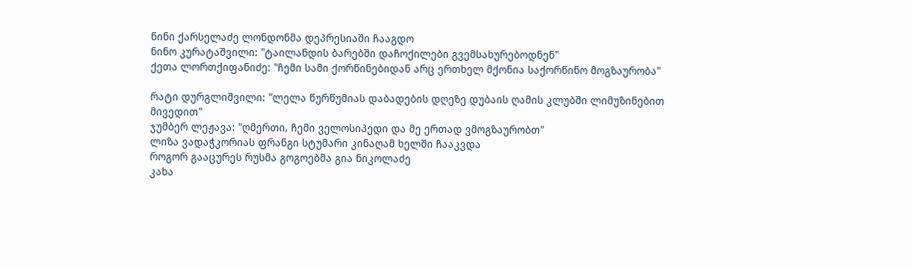ნინი ქარსელაძე ლონდონმა დეპრესიაში ჩააგდო
ნინო კურატაშვილი: "ტაილანდის ბარებში დაჩოქილები გვემსახურებოდნენ"
ქეთა ლორთქიფანიძე: "ჩემი სამი ქორწინებიდან არც ერთხელ მქონია საქორწინო მოგზაურობა"

რატი დურგლიშვილი: "ლელა წურწუმიას დაბადების დღეზე დუბაის ღამის კლუბში ლიმუზინებით მივედით"
ჯუმბერ ლეჟავა: "ღმერთი, ჩემი ველოსიპედი და მე ერთად ვმოგზაურობთ"
ლიზა ვადაჭკორიას ფრანგი სტუმარი კინაღამ ხელში ჩააკვდა
როგორ გააცურეს რუსმა გოგოებმა გია ნიკოლაძე
კახა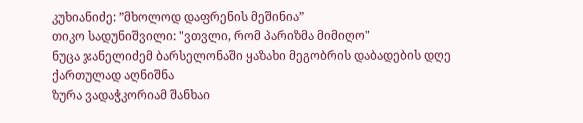კუხიანიძე: ”მხოლოდ დაფრენის მეშინია”
თიკო სადუნიშვილი: "ვთვლი, რომ პარიზმა მიმიღო"
ნუცა ჯანელიძემ ბარსელონაში ყაზახი მეგობრის დაბადების დღე ქართულად აღნიშნა
ზურა ვადაჭკორიამ შანხაი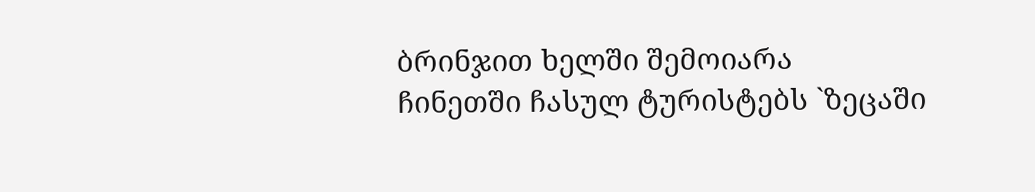ბრინჯით ხელში შემოიარა
ჩინეთში ჩასულ ტურისტებს `ზეცაში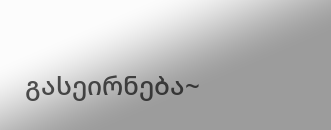გასეირნება~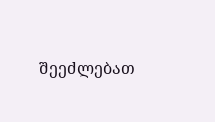შეეძლებათ